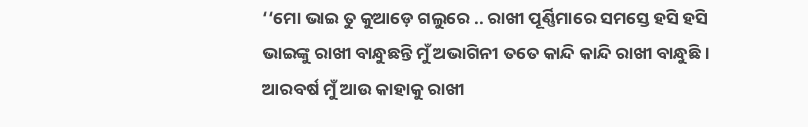‘‘ମୋ ଭାଇ ତୁ କୁଆଡ଼େ ଗଲୁରେ .. ରାଖୀ ପୂର୍ଣ୍ଣିମାରେ ସମସ୍ତେ ହସି ହସି ଭାଇଙ୍କୁ ରାଖୀ ବାନ୍ଧୁଛନ୍ତି ମୁଁ ଅଭାଗିନୀ ତତେ କାନ୍ଦି କାନ୍ଦି ରାଖୀ ବାନ୍ଧୁଛି । ଆରବର୍ଷ ମୁଁ ଆଉ କାହାକୁ ରାଖୀ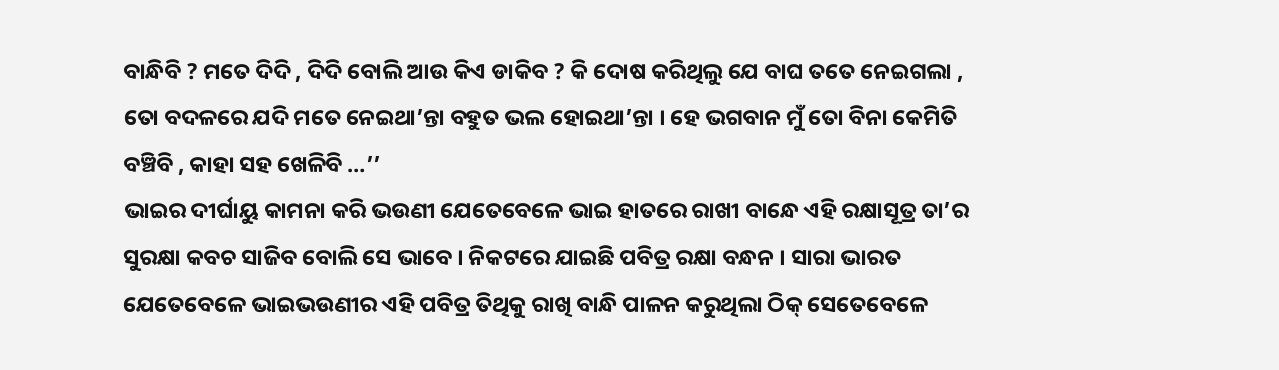ବାନ୍ଧିବି ? ମତେ ଦିଦି , ଦିଦି ବୋଲି ଆଉ କିଏ ଡାକିବ ? କି ଦୋଷ କରିଥିଲୁ ଯେ ବାଘ ତତେ ନେଇଗଲା , ତୋ ବଦଳରେ ଯଦି ମତେ ନେଇଥା’ନ୍ତା ବହୁତ ଭଲ ହୋଇଥା’ନ୍ତା । ହେ ଭଗବାନ ମୁଁ ତୋ ବିନା କେମିତି ବଞ୍ଚିବି , କାହା ସହ ଖେଳିବି …’’
ଭାଇର ଦୀର୍ଘାୟୁ କାମନା କରି ଭଉଣୀ ଯେତେବେଳେ ଭାଇ ହାତରେ ରାଖୀ ବାନ୍ଧେ ଏହି ରକ୍ଷାସୂତ୍ର ତା’ର ସୁରକ୍ଷା କବଚ ସାଜିବ ବୋଲି ସେ ଭାବେ । ନିକଟରେ ଯାଇଛି ପବିତ୍ର ରକ୍ଷା ବନ୍ଧନ । ସାରା ଭାରତ ଯେତେବେଳେ ଭାଇଭଉଣୀର ଏହି ପବିତ୍ର ତିଥିକୁ ରାଖି ବାନ୍ଧି ପାଳନ କରୁଥିଲା ଠିକ୍ ସେତେବେଳେ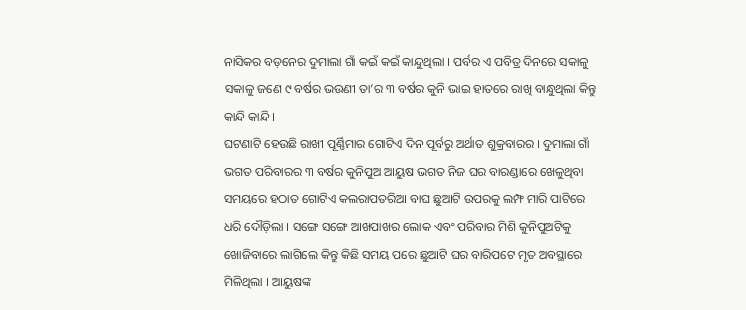ନାସିକର ବଡ଼ନେର ଦୁମାଲା ଗାଁ କଇଁ କଇଁ କାନ୍ଦୁଥିଲା । ପର୍ବର ଏ ପବିତ୍ର ଦିନରେ ସକାଳୁ ସକାଳୁ ଜଣେ ୯ ବର୍ଷର ଭଉଣୀ ତା’ର ୩ ବର୍ଷର କୁନି ଭାଇ ହାତରେ ରାଖି ବାନ୍ଧୁଥିଲା କିନ୍ତୁ କାନ୍ଦି କାନ୍ଦି ।
ଘଟଣାଟି ହେଉଛି ରାଖୀ ପୂର୍ଣ୍ଣିମାର ଗୋଟିଏ ଦିନ ପୂର୍ବରୁ ଅର୍ଥାତ ଶୁକ୍ରବାରର । ଦୁମାଲା ଗାଁ ଭଗତ ପରିବାରର ୩ ବର୍ଷର କୁନିପୁଅ ଆୟୁଷ ଭଗତ ନିଜ ଘର ବାରଣ୍ଡାରେ ଖେଳୁଥିବା ସମୟରେ ହଠାତ ଗୋଟିଏ କଲରାପତରିଆ ବାଘ ଛୁଆଟି ଉପରକୁ ଲମ୍ଫ ମାରି ପାଟିରେ ଧରି ଦୌଡ଼ିଲା । ସଙ୍ଗେ ସଙ୍ଗେ ଆଖପାଖର ଲୋକ ଏବଂ ପରିବାର ମିଶି କୁନିପୁଅଟିକୁ ଖୋଜିବାରେ ଲାଗିଲେ କିନ୍ତୁ କିଛି ସମୟ ପରେ ଛୁଆଟି ଘର ବାରିପଟେ ମୃତ ଅବସ୍ଥାରେ ମିଳିଥିଲା । ଆୟୁଷଙ୍କ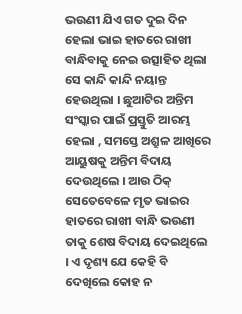ଭଉଣୀ ଯିଏ ଗତ ଦୁଇ ଦିନ ହେଲା ଭାଇ ହାତରେ ରାଖୀ ବାନ୍ଧିବାକୁ ନେଇ ଉତ୍ସାହିତ ଥିଲା ସେ କାନ୍ଦି କାନ୍ଦି ନୟାନ୍ତ ହେଉଥିଲା । ଛୁଆଟିର ଅନ୍ତିମ ସଂସ୍କାର ପାଇଁ ପ୍ରସ୍ତୁତି ଆରମ୍ଭ ହେଲା , ସମସ୍ତେ ଅଶ୍ରୁଳ ଆଖିରେ ଆୟୁଷକୁ ଅନ୍ତିମ ବିଦାୟ ଦେଉଥିଲେ । ଆଉ ଠିକ୍ ସେତେବେଳେ ମୃତ ଭାଇର ହାତରେ ରାଖୀ ବାନ୍ଧି ଭଉଣୀ ତାକୁ ଶେଷ ବିଦାୟ ଦେଇଥିଲେ । ଏ ଦୃଶ୍ୟ ଯେ କେହି ବି ଦେଖିଲେ କୋହ ନ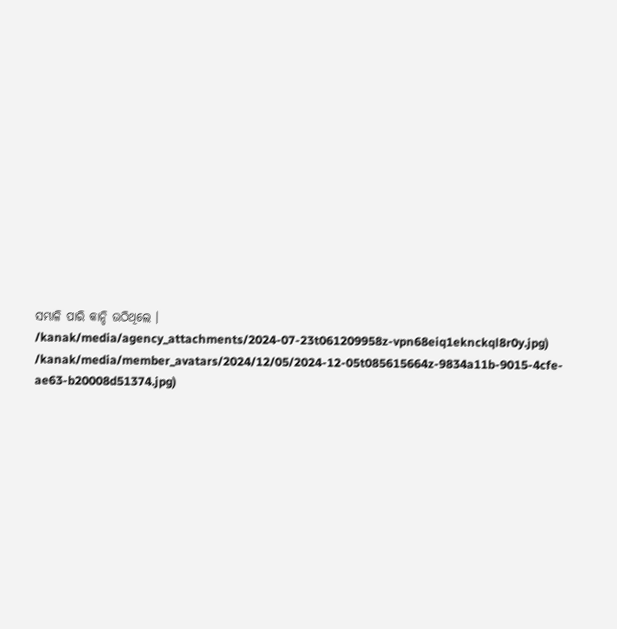ସମ୍ଭାଳି ପାରି କାନ୍ଦି ଉଠିଥିଲେ ।
/kanak/media/agency_attachments/2024-07-23t061209958z-vpn68eiq1eknckql8r0y.jpg)
/kanak/media/member_avatars/2024/12/05/2024-12-05t085615664z-9834a11b-9015-4cfe-ae63-b20008d51374.jpg)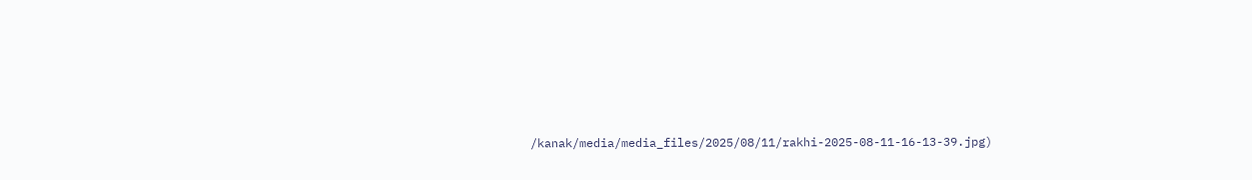/kanak/media/media_files/2025/08/11/rakhi-2025-08-11-16-13-39.jpg)